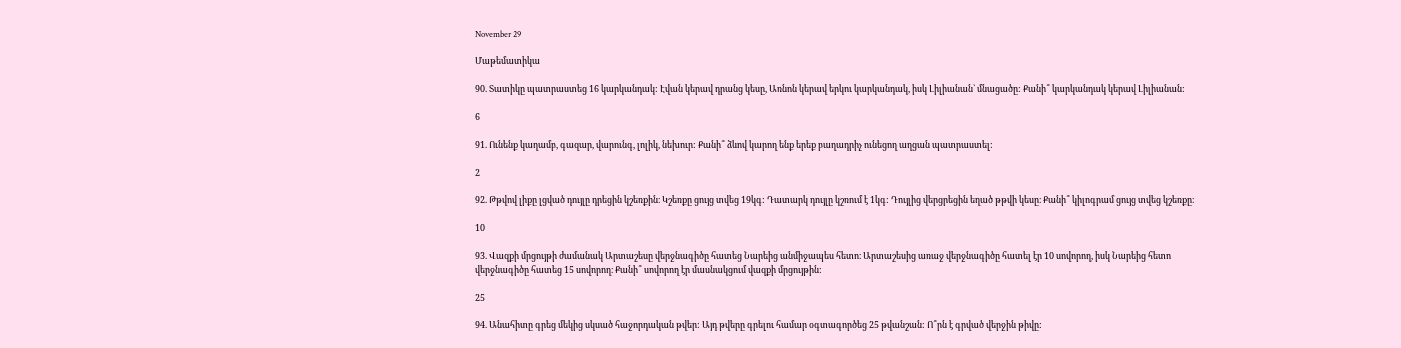November 29

Մաթեմատիկա

90. Տատիկը պատրաստեց 16 կարկանդակ: Էվան կերավ դրանց կեսը, Առնոն կերավ երկու կարկանդակ, իսկ Լիլիանան` մնացածը: Քանի՞ կարկանդակ կերավ Լիլիանան:

6

91. Ունենք կաղամբ, գազար, վարունգ, լոլիկ, նեխուր: Քանի՞ ձևով կարող ենք երեք բաղադրիչ ունեցող աղցան պատրաստել:

2

92. Թթվով լիքը լցված դույլը դրեցին կշեռքին։ Կշեռքը ցույց տվեց 19կգ: Դատարկ դույլը կշռում է 1կգ: Դույլից վերցրեցին եղած թթվի կեսը։ Քանի՞ կիլոգրամ ցույց տվեց կշեռքը։

10

93. Վազքի մրցույթի ժամանակ Արտաշեսը վերջնագիծը հատեց Նարեից անմիջապես հետո։ Արտաշեսից առաջ վերջնագիծը հատել էր 10 սովորող, իսկ Նարեից հետո վերջնագիծը հատեց 15 սովորող։ Քանի՞ սովորող էր մասնակցում վազքի մրցույթին:

25

94. Անահիտը գրեց մեկից սկսած հաջորդական թվեր: Այդ թվերը գրելու համար օգտագործեց 25 թվանշան: Ո՞րն է գրված վերջին թիվը: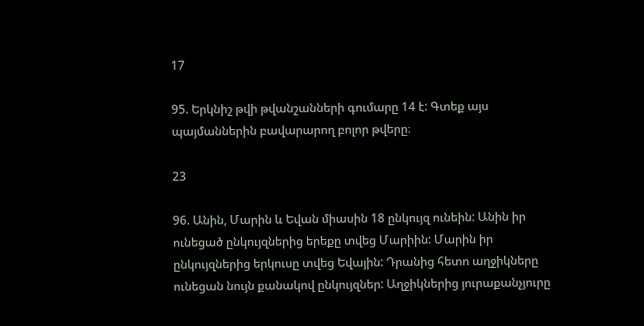17

95. Երկնիշ թվի թվանշանների գումարը 14 է: Գտեք այս պայմաններին բավարարող բոլոր թվերը։

23

96. Անին, Մարին և Եվան միասին 18 ընկույզ ունեին: Անին իր ունեցած ընկույզներից երեքը տվեց Մարիին: Մարին իր ընկույզներից երկուսը տվեց Եվային: Դրանից հետո աղջիկները ունեցան նույն քանակով ընկույզներ: Աղջիկներից յուրաքանչյուրը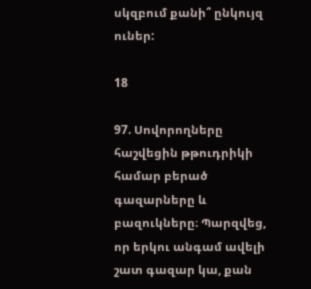սկզբում քանի՞ ընկույզ ուներ:

18

97. Սովորողները հաշվեցին թթուդրիկի համար բերած գազարները և բազուկները։ Պարզվեց, որ երկու անգամ ավելի շատ գազար կա, քան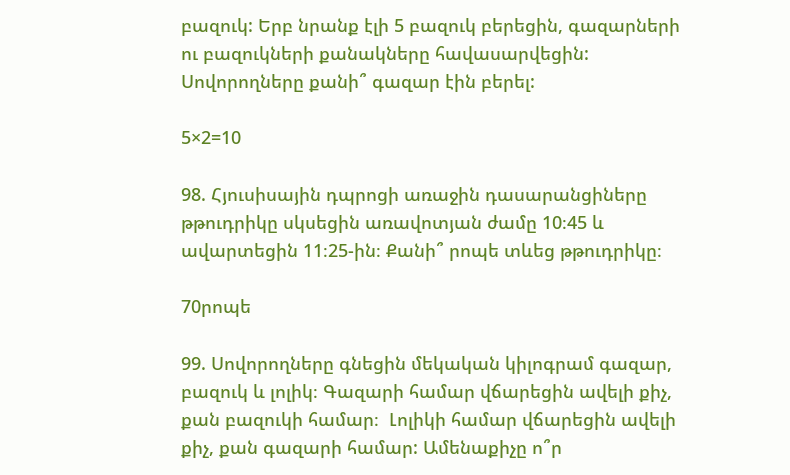բազուկ: Երբ նրանք էլի 5 բազուկ բերեցին, գազարների ու բազուկների քանակները հավասարվեցին: Սովորողները քանի՞ գազար էին բերել:

5×2=10

98. Հյուսիսային դպրոցի առաջին դասարանցիները թթուդրիկը սկսեցին առավոտյան ժամը 10։45 և ավարտեցին 11։25-ին։ Քանի՞ րոպե տևեց թթուդրիկը։

70րոպե

99. Սովորողները գնեցին մեկական կիլոգրամ գազար, բազուկ և լոլիկ։ Գազարի համար վճարեցին ավելի քիչ, քան բազուկի համար։  Լոլիկի համար վճարեցին ավելի քիչ, քան գազարի համար: Ամենաքիչը ո՞ր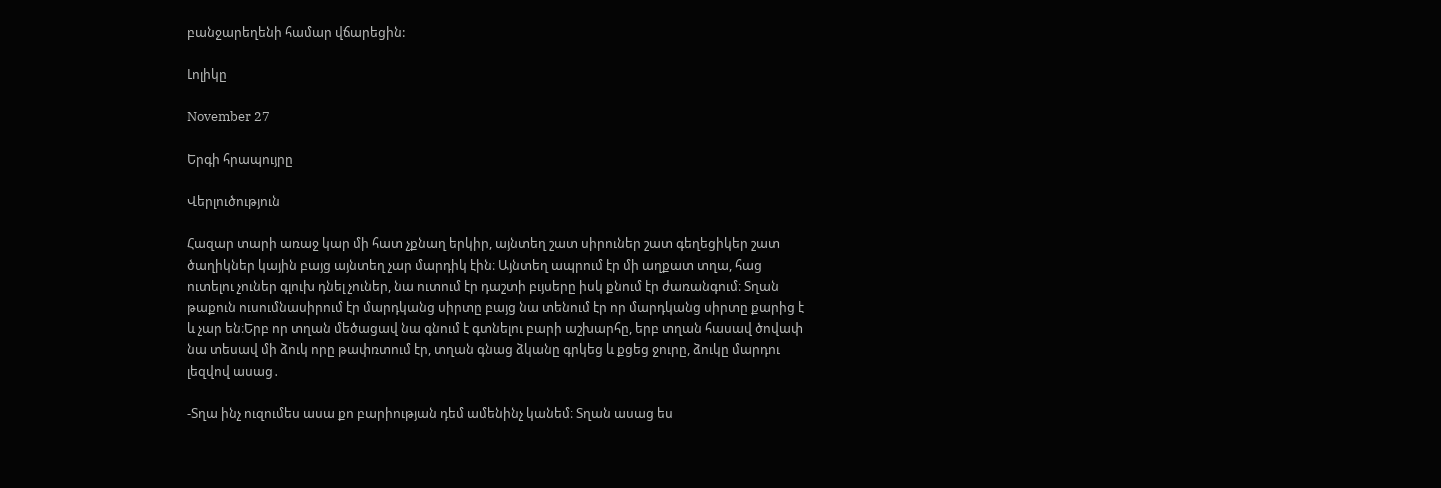բանջարեղենի համար վճարեցին:

Լոլիկը

November 27

Երգի հրապույրը

Վերլուծություն

Հազար տարի առաջ կար մի հատ չքնաղ երկիր, այնտեղ շատ սիրուներ շատ գեղեցիկեր շատ ծաղիկներ կային բայց այնտեղ չար մարդիկ էին։ Այնտեղ ապրում էր մի աղքատ տղա, հաց ուտելու չուներ գլուխ դնել չուներ, նա ուտում էր դաշտի բւյսերը իսկ քնում էր ժառանգում։ Տղան թաքուն ուսումնասիրում էր մարդկանց սիրտը բայց նա տենում էր որ մարդկանց սիրտը քարից է և չար են։Երբ որ տղան մեծացավ նա գնում է գտնելու բարի աշխարհը, երբ տղան հասավ ծովափ նա տեսավ մի ձուկ որը թափռտում էր, տղան գնաց ձկանը գրկեց և քցեց ջուրը, ձուկը մարդու լեզվով ասաց․

-Տղա ինչ ուզումես ասա քո բարիության դեմ ամենինչ կանեմ։ Տղան ասաց ես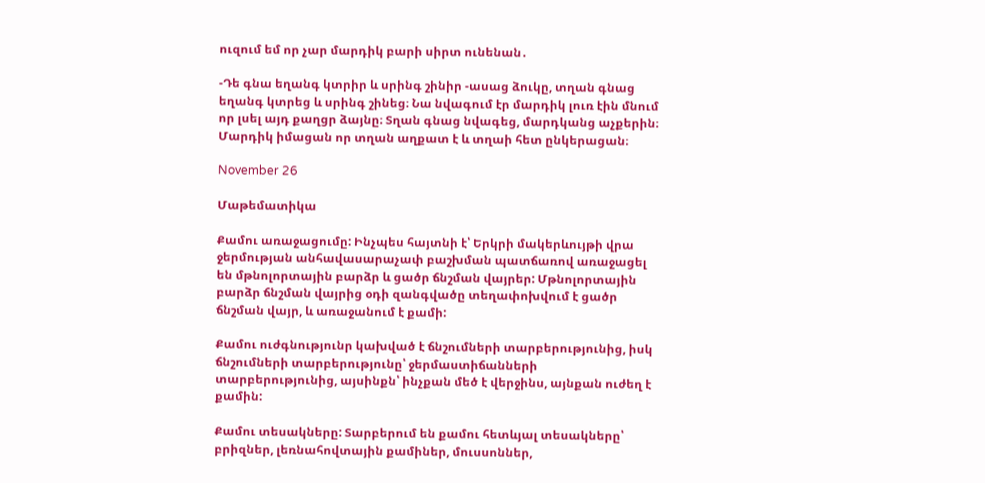ուզում եմ որ չար մարդիկ բարի սիրտ ունենան․

-Դե գնա եղանգ կտրիր և սրինգ շինիր -ասաց ձուկը, տղան գնաց եղանգ կտրեց և սրինգ շինեց։ Նա նվագում էր մարդիկ լուռ էին մնում որ լսել այդ քաղցր ձայնը։ Տղան գնաց նվագեց, մարդկանց աչքերին։ Մարդիկ իմացան որ տղան աղքատ է և տղաի հետ ընկերացան։

November 26

Մաթեմատիկա

Քամու առաջացումը: Ինչպես հայտնի է՝ Երկրի մակերևույթի վրա ջերմության անհավասարաչափ բաշխման պատճառով առաջացել են մթնոլորտային բարձր և ցածր ճնշման վայրեր: Մթնոլորտային բարձր ճնշման վայրից օդի զանգվածը տեղափոխվում է ցածր ճնշման վայր, և առաջանում է քամի:

Քամու ուժգնությունր կախված է ճնշումների տարբերությունից, իսկ ճնշումների տարբերությունը՝ ջերմաստիճանների տարբերությունից, այսինքն՝ ինչքան մեծ է վերջինս, այնքան ուժեղ է քամին:

Քամու տեսակները: Տարբերում են քամու հետևյալ տեսակները՝ բրիզներ, լեռնահովտային քամիներ, մուսսոններ,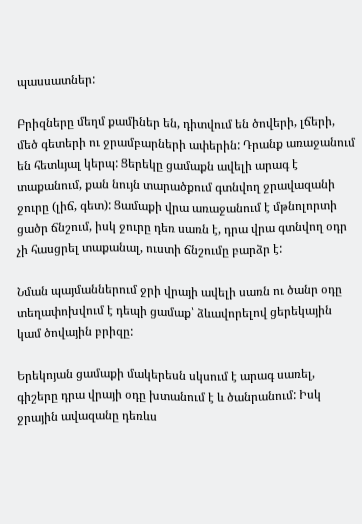պասսատներ:

Բրիզները մեղմ քամիներ են, դիտվում են ծովերի, լճերի, մեծ գետերի ու ջրամբարների ափերին: Դրանք առաջանում են հետևյալ կերպ: Ցերեկը ցամաքն ավելի արագ է տաքանում, քան նույն տարածքում գտնվող ջրավազանի ջուրը (լիճ, գետ): Ցամաքի վրա առաջանում է մթնոլորտի ցածր ճնշում, իսկ ջուրը դեռ սառն է, դրա վրա գտնվող օդր չի հասցրել տաքանալ, ուստի ճնշումը բարձր է:

Նման պայմաններում ջրի վրայի ավելի սառն ու ծանր օդը տեղափոխվում է դեպի ցամաք՝ ձևավորելով ցերեկային կամ ծովային բրիզը:

Երեկոյան ցամաքի մակերեսն սկսում է արագ սառել, գիշերը դրա վրայի օդը խտանում է և ծանրանում: Իսկ ջրային ավազանը դեռևս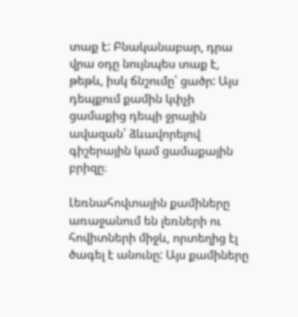տաք է: Բնականաբար, դրա վրա օդը նույնպես տաք է, թեթև, իսկ ճնշումը՝ ցածր: Այս դեպքում քամին կփչի ցամաքից դեպի ջրային ավազան՝ ձևավորելով գիշերային կամ ցամաքային բրիզը։

Լեռնահովտային քամիները առաջանում են լեռների ու հովիտների միջև, որտեղից էլ ծագել է անունը: Այս քամիները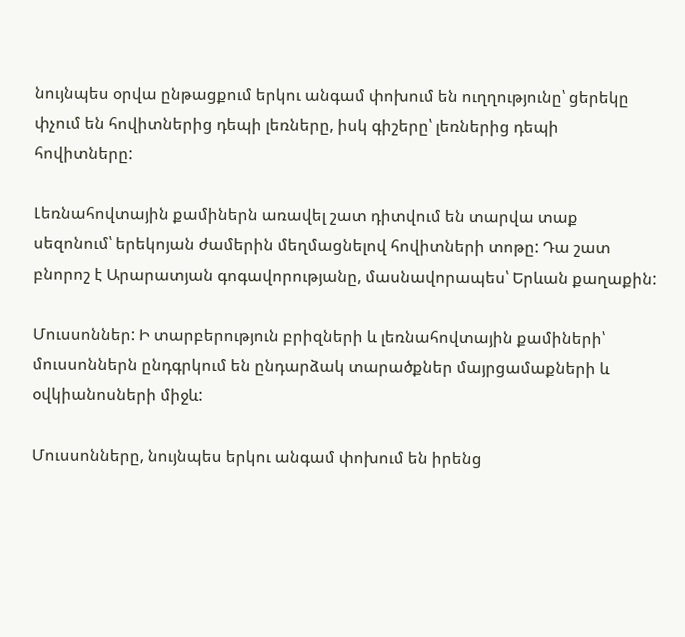նույնպես օրվա ընթացքում երկու անգամ փոխում են ուղղությունը՝ ցերեկը փչում են հովիտներից դեպի լեռները, իսկ գիշերը՝ լեռներից դեպի հովիտները:

Լեռնահովտային քամիներն առավել շատ դիտվում են տարվա տաք սեզոնում՝ երեկոյան ժամերին մեղմացնելով հովիտների տոթը: Դա շատ բնորոշ է Արարատյան գոգավորությանը, մասնավորապես՝ Երևան քաղաքին:

Մուսսոններ: Ի տարբերություն բրիզների և լեռնահովտային քամիների՝ մուսսոններն ընդգրկում են ընդարձակ տարածքներ մայրցամաքների և օվկիանոսների միջև:

Մուսսոնները, նույնպես երկու անգամ փոխում են իրենց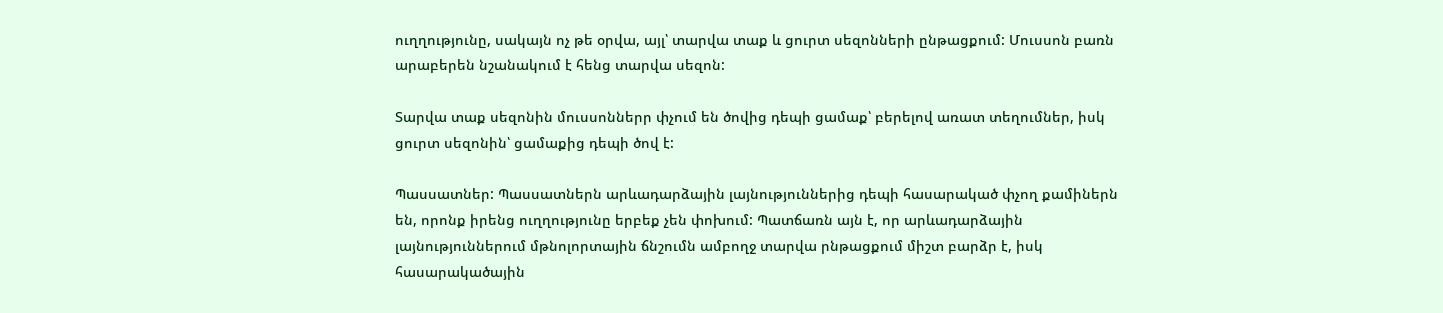ուղղությունը, սակայն ոչ թե օրվա, այլ՝ տարվա տաք և ցուրտ սեզոնների ընթացքում: Մուսսոն բառն արաբերեն նշանակում է հենց տարվա սեզոն:

Տարվա տաք սեզոնին մուսսոններր փչում են ծովից դեպի ցամաք՝ բերելով առատ տեղումներ, իսկ ցուրտ սեզոնին՝ ցամաքից դեպի ծով է:

Պասսատներ: Պասսատներն արևադարձային լայնություններից դեպի հասարակած փչող քամիներն են, որոնք իրենց ուղղությունը երբեք չեն փոխում: Պատճառն այն է, որ արևադարձային լայնություններում մթնոլորտային ճնշումն ամբողջ տարվա րնթացքում միշտ բարձր է, իսկ հասարակածային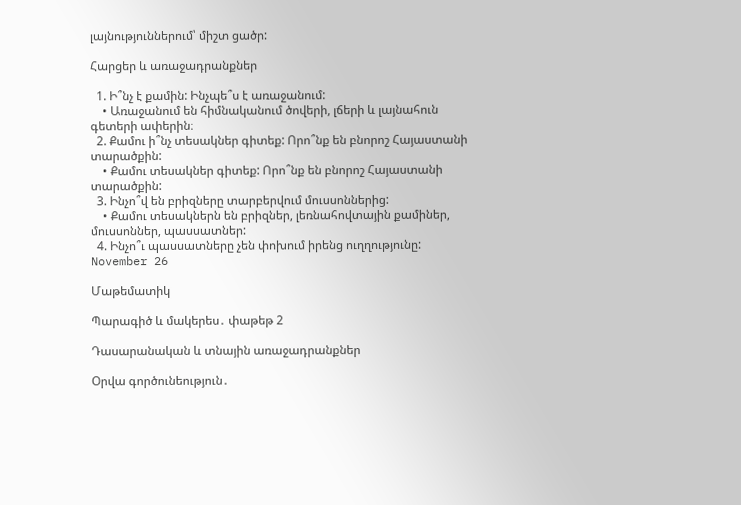լայնություններում՝ միշտ ցածր:

Հարցեր և առաջադրանքներ

  1. Ի՞նչ է քամին: Ինչպե՞ս է առաջանում:
    • Առաջանում են հիմնականում ծովերի, լճերի և լայնահուն գետերի ափերին։
  2. Քամու ի՞նչ տեսակներ գիտեք: Որո՞նք են բնորոշ Հայաստանի տարածքին:
    • Քամու տեսակներ գիտեք: Որո՞նք են բնորոշ Հայաստանի տարածքին:
  3. Ինչո՞վ են բրիզները տարբերվում մուսսոններից:
    • Քամու տեսակներն են բրիզներ, լեռնահովտային քամիներ, մուսսոններ, պասսատներ:
  4. Ինչո՞ւ պասսատները չեն փոխում իրենց ուղղությունը:
November 26

Մաթեմատիկ

Պարագիծ և մակերես․ փաթեթ 2

Դասարանական և տնային առաջադրանքներ

Օրվա գործունեություն․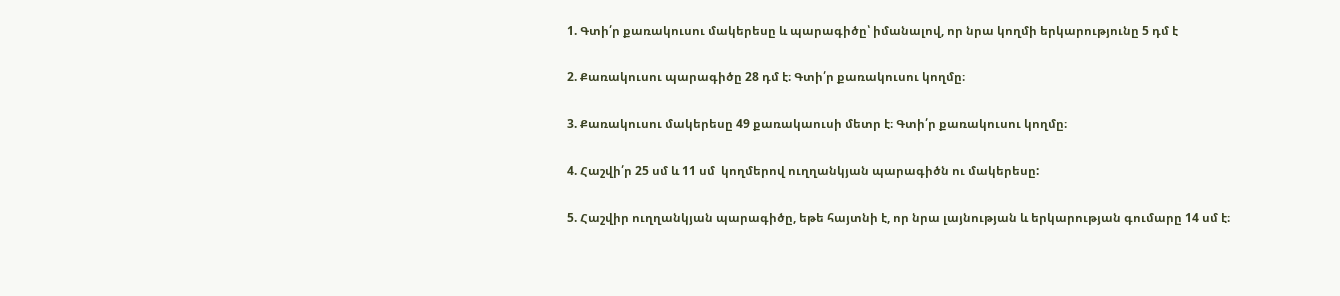1. Գտի՛ր քառակուսու մակերեսը և պարագիծը՝ իմանալով, որ նրա կողմի երկարությունը 5 դմ է

2. Քառակուսու պարագիծը 28 դմ է։ Գտի՛ր քառակուսու կողմը։

3. Քառակուսու մակերեսը 49 քառակաուսի մետր է։ Գտի՛ր քառակուսու կողմը։

4. Հաշվի՛ր 25 սմ և 11 սմ  կողմերով ուղղանկյան պարագիծն ու մակերեսը:

5. Հաշվիր ուղղանկյան պարագիծը, եթե հայտնի է, որ նրա լայնության և երկարության գումարը 14 սմ է։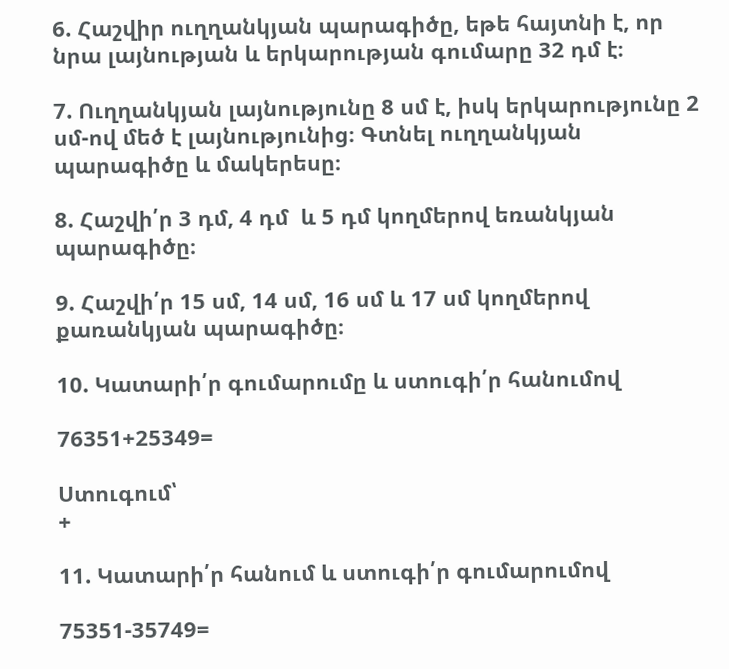6. Հաշվիր ուղղանկյան պարագիծը, եթե հայտնի է, որ նրա լայնության և երկարության գումարը 32 դմ է։

7. Ուղղանկյան լայնությունը 8 սմ է, իսկ երկարությունը 2 սմ-ով մեծ է լայնությունից։ Գտնել ուղղանկյան պարագիծը և մակերեսը։

8. Հաշվի՛ր 3 դմ, 4 դմ  և 5 դմ կողմերով եռանկյան պարագիծը։

9. Հաշվի՛ր 15 սմ, 14 սմ, 16 սմ և 17 սմ կողմերով քառանկյան պարագիծը։

10. Կատարի՛ր գումարումը և ստուգի՛ր հանումով

76351+25349=

Ստուգում՝
+

11. Կատարի՛ր հանում և ստուգի՛ր գումարումով

75351-35749=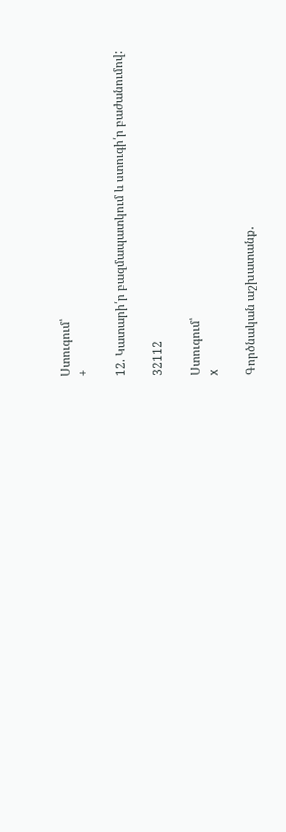Ստուգում՝
+

12. Կատարի՛ր բազմապատկում և ստուգի՛ր բաժանումով:

32112

Ստուգում՝
x

Գործնական աշխատանք․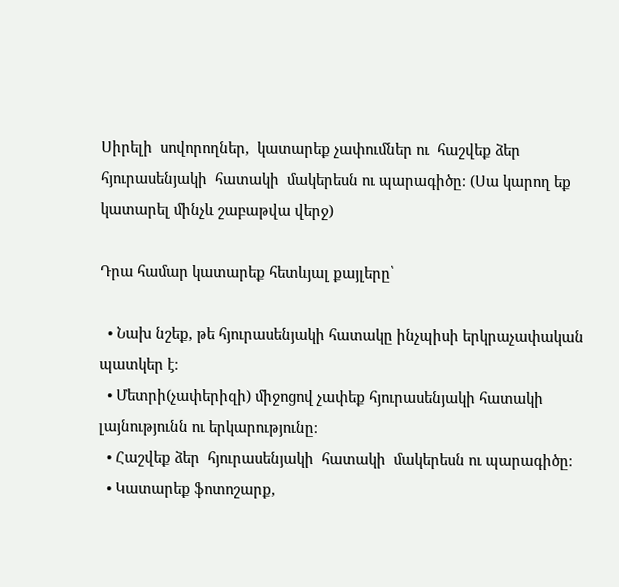Սիրելի  սովորողներ,  կատարեք չափումներ ու  հաշվեք ձեր  հյուրասենյակի  հատակի  մակերեսն ու պարագիծը։ (Սա կարող եք կատարել մինչև շաբաթվա վերջ)

Դրա համար կատարեք հետևյալ քայլերը՝

  • Նախ նշեք, թե հյուրասենյակի հատակը ինչպիսի երկրաչափական պատկեր է։
  • Մետրի(չափերիզի) միջոցով չափեք հյուրասենյակի հատակի լայնությունն ու երկարությունը։
  • Հաշվեք ձեր  հյուրասենյակի  հատակի  մակերեսն ու պարագիծը։
  • Կատարեք ֆոտոշարք,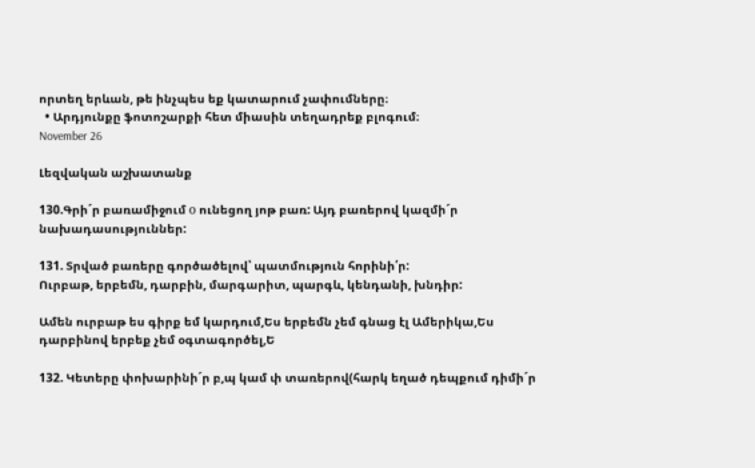որտեղ երևան, թե ինչպես եք կատարում չափումները։
  • Արդյունքը ֆոտոշարքի հետ միասին տեղադրեք բլոգում։
November 26

Լեզվական աշխատանք

130.Գրի´ր բառամիջում о ունեցող յոթ բառ: Այդ բառերով կազմի´ր նախադասություններ:

131. Տրված բառերը գործածելով՝ պատմություն հորինի՛ր:
Ուրբաթ, երբեմն, դարբին, մարգարիտ, պարգև, կենդանի, խնդիր:

Ամեն ուրբաթ ես գիրք եմ կարդում,Ես երբեմն չեմ գնաց էլ Ամերիկա,Ես դարբինով երբեք չեմ օգտագործել,Ե

132. Կետերը փոխարինի´ր բ,պ կամ փ տառերով(հարկ եղած դեպքում դիմի´ր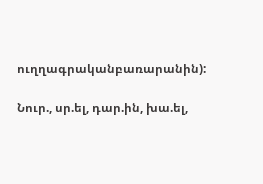ուղղագրականբառարանին):

Նուր., սր.ել, դար.ին, խա.ել,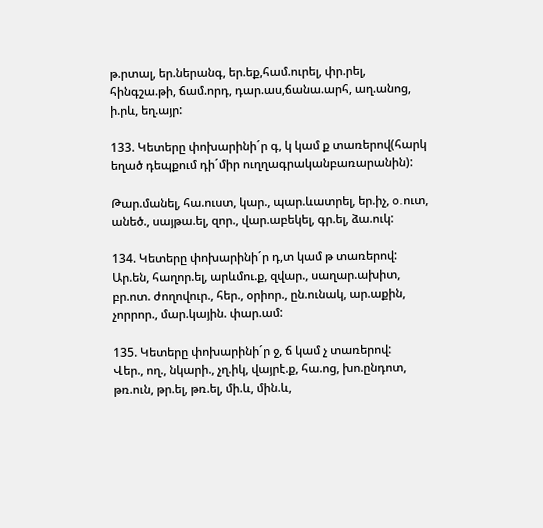թ.րտալ, եր.ներանգ, եր.եք,համ.ուրել, փր.րել, հինգշա.թի, ճամ.որդ, դար.աս,ճանա.արհ, աղ.անոց, ի.րև, եղ.այր:

133. Կետերը փոխարինի´ր գ, կ կամ ք տառերով(հարկ եղած դեպքում դի´միր ուղղագրականբառարանին):

Թար.մանել, հա.ուստ, կար., պար.ևատրել, եր.իչ, o.ուտ, անեծ., սայթա.ել, զոր., վար.աբեկել, գր.ել, ձա.ուկ:

134. Կետերը փոխարինի´ր դ,տ կամ թ տառերով:
Ար.են, հաղոր.ել, արևմու.ք, զվար., սաղար.ախիտ, բր.ոտ. ժողովուր., հեր., օրիոր., ըն.ունակ, ար.աքին, չորրոր., մար.կային. փար.ամ:

135. Կետերը փոխարինի´ր ջ, ճ կամ չ տառերով:
Վեր., ող., նկարի., չղ.իկ, վայրէ.ք, հա.ոց, խո.ընդոտ, թռ.ուն, թր.ել, թռ.ել, մի.և, մին.և,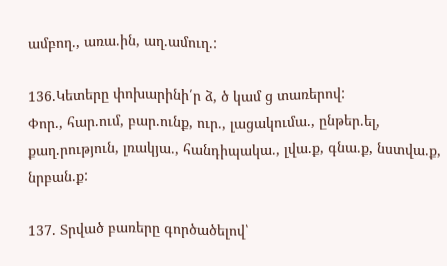ամբող., առա.ին, աղ.ամուղ.:

136.Կետերը փոխարինի՛ր ձ, ծ կամ ց տառերով:
Փոր., հար.ում, բար.ունք, ուր., լացակումա., ընթեր.ել, քաղ.րություն, լռակյա., հանդիպակա., լվա.ք, գնա.ք, նստվա.ք, նրբան.ք:

137. Տրված բառերը գործածելով՝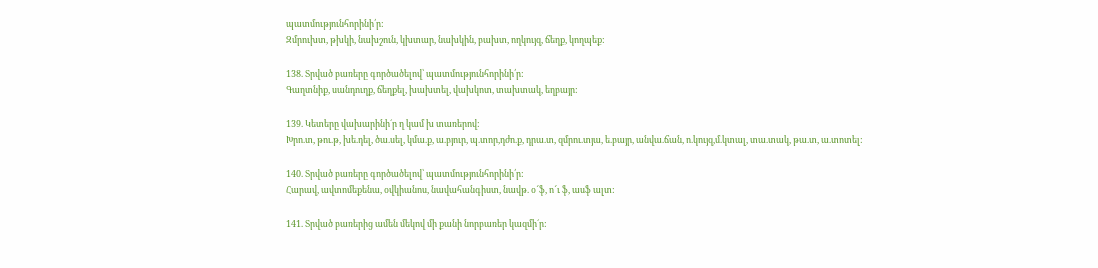պատմությունհորինի՛ր:
Զմրուխտ, թխկի, նախշուն, կխտար, նախկին, բախտ, ողկույզ, ճեղք, կողպեք:

138. Տրված բառերը գործածելով՝ պատմությունհորինի՛ր:
Գաղտնիք, սանդուղք, ճեղքել, խախտել, վախկոտ, տախտակ, եղբայր:

139. Կետերը վախարինի´ր ղ կամ խ տառերով:
Խրո.տ, թու.թ, խե.դել, ծա.սել, կմա.ք, ա.բյուր, պ.տոր,դժո.ք, դրա.տ, զմրու.տյա, ե.բայր, անվա.ճան, ո.կույզ,մ.կտալ, տա.տակ, թա.տ, ա.տոտել:

140. Տրված բառերը գործածելով՝ պատմությունհորինի՛ր:
Հարավ, ավտոմեքենա, օվկիանոս, նավահանգիստ, նավթ. օ՜ֆ, ո՜ւ ֆ, ասֆ ալտ:

141. Տրված բառերից ամեն մեկով մի քանի նորբառեր կազմի´ր: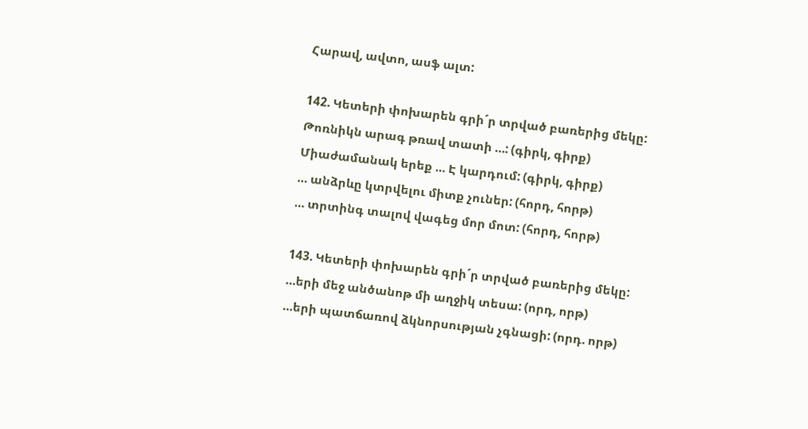Հարավ, ավտո, ասֆ ալտ:

142. Կետերի փոխարեն գրի´ր տրված բառերից մեկը:
Թոռնիկն արագ թռավ տատի …: (գիրկ, գիրք)
Միաժամանակ երեք … Է կարդում: (գիրկ, գիրք)
… անձրևը կտրվելու միտք չուներ: (հորդ, հորթ)
… տրտինգ տալով վագեց մոր մոտ: (հորդ, հորթ)

143. Կետերի փոխարեն գրի´ր տրված բառերից մեկը:
…երի մեջ անծանոթ մի աղջիկ տեսա: (որդ, որթ)
…երի պատճառով ձկնորսության չգնացի: (որդ. որթ)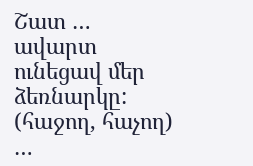Շատ … ավարտ ունեցավ մեր ձեռնարկը: (հաջող, հաչող)
…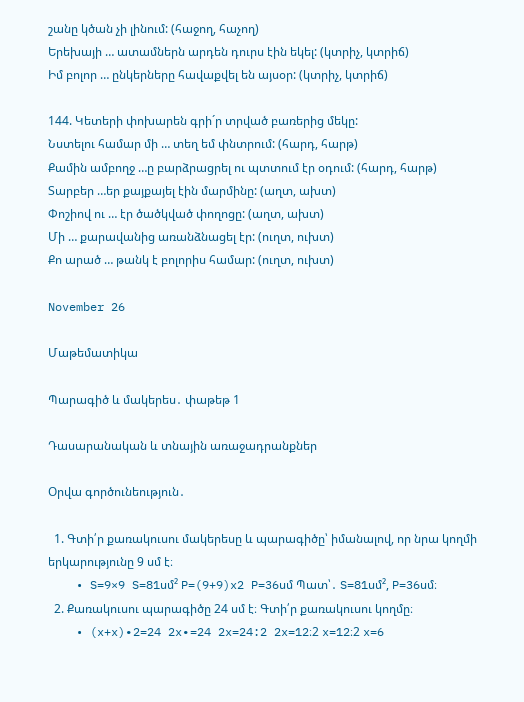շանը կծան չի լինում: (հաջող, հաչող)
Երեխայի … ատամներն արդեն դուրս էին եկել: (կտրիչ, կտրիճ)
Իմ բոլոր … ընկերները հավաքվել են այսօր: (կտրիչ, կտրիճ)

144. Կետերի փոխարեն գրի´ր տրված բառերից մեկը:
Նստելու համար մի … տեղ եմ փնտրում: (հարդ, հարթ)
Քամին ամբողջ …ը բարձրացրել ու պտտում էր օդում: (հարդ, հարթ)
Տարբեր …եր քայքայել էին մարմինը: (աղտ, ախտ)
Փոշիով ու … էր ծածկված փողոցը: (աղտ, ախտ)
Մի … քարավանից առանձնացել էր: (ուղտ, ուխտ)
Քո արած … թանկ է բոլորիս համար: (ուղտ, ուխտ)

November 26

Մաթեմատիկա

Պարագիծ և մակերես․ փաթեթ 1

Դասարանական և տնային առաջադրանքներ

Օրվա գործունեություն․

  1. Գտի՛ր քառակուսու մակերեսը և պարագիծը՝ իմանալով, որ նրա կողմի երկարությունը 9 սմ է։
    • S=9×9 S=81սմ² P=(9+9)x2 P=36սմ Պատ՝․ S=81սմ², P=36սմ։
  2. Քառակուսու պարագիծը 24 սմ է։ Գտի՛ր քառակուսու կողմը։
    • (x+x)∙2=24 2x∙=24 2x=24:2 2x=12։2 x=12։2 x=6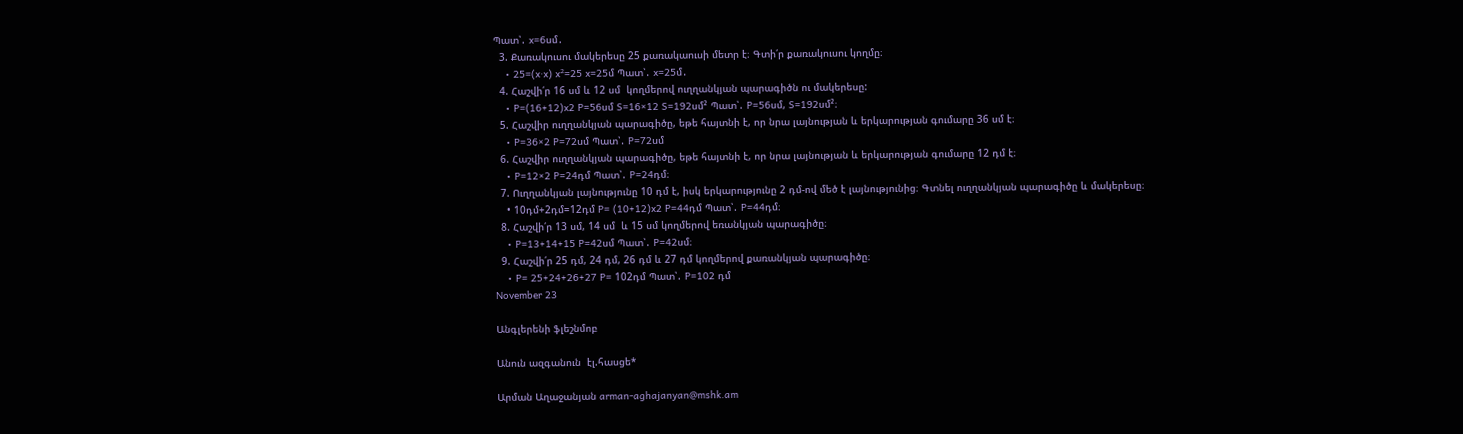Պատ՝․ x=6սմ․
  3. Քառակուսու մակերեսը 25 քառակաուսի մետր է։ Գտի՛ր քառակուսու կողմը։
    • 25=(x∙x) x²=25 x=25մ Պատ՝․ x=25մ․
  4. Հաշվի՛ր 16 սմ և 12 սմ  կողմերով ուղղանկյան պարագիծն ու մակերեսը:
    • P=(16+12)x2 P=56սմ S=16×12 S=192սմ² Պատ՝․ P=56սմ, S=192սմ²։
  5. Հաշվիր ուղղանկյան պարագիծը, եթե հայտնի է, որ նրա լայնության և երկարության գումարը 36 սմ է։
    • P=36×2 P=72սմ Պատ՝․ P=72սմ
  6. Հաշվիր ուղղանկյան պարագիծը, եթե հայտնի է, որ նրա լայնության և երկարության գումարը 12 դմ է։
    • P=12×2 P=24դմ Պատ՝․ P=24դմ։
  7. Ուղղանկյան լայնությունը 10 դմ է, իսկ երկարությունը 2 դմ-ով մեծ է լայնությունից։ Գտնել ուղղանկյան պարագիծը և մակերեսը։
    • 10դմ+2դմ=12դմ P= (10+12)x2 P=44դմ Պատ՝․ P=44դմ։
  8. Հաշվի՛ր 13 սմ, 14 սմ  և 15 սմ կողմերով եռանկյան պարագիծը։
    • P=13+14+15 P=42սմ Պատ՝․ P=42սմ։
  9. Հաշվի՛ր 25 դմ, 24 դմ, 26 դմ և 27 դմ կողմերով քառանկյան պարագիծը։
    • P= 25+24+26+27 P= 102դմ Պատ՝․ P=102 դմ
November 23

Անգլերենի ֆլեշնմոբ

Անուն ազգանուն  էլ.հասցե*

Արման Աղաջանյան arman-aghajanyan@mshk.am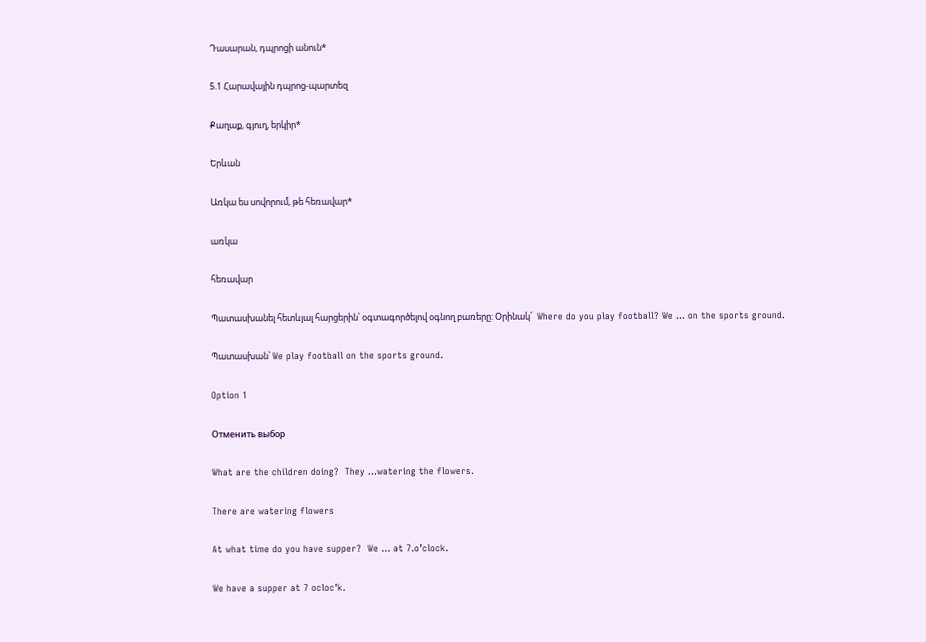Դասարան, դպրոցի անուն*

5.1 Հարավային դպրոց-պարտեզ

Քաղաք, գյուղ, երկիր*

Երևան

Առկա ես սովորում, թե հեռավար*

առկա

հեռավար

Պատասխանել հետևյալ հարցերին՝ օգտագործելով օգնող բառերը: Օրինակ՜  Where do you play football? We … on the sports ground.

Պատասխան՝ We play football on the sports ground.

Option 1

Отменить выбор

What are the children doing?  They …watering the flowers.

There are watering flowers

At what time do you have supper?  We … at 7.o’clock.

We have a supper at 7 ocloc’k.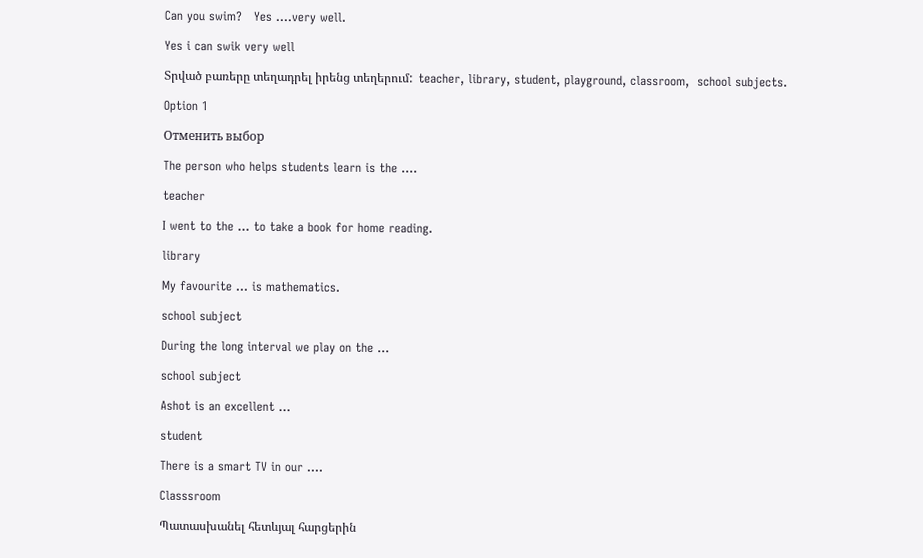Can you swim?   Yes ….very well.

Yes i can swik very well

Տրված բառերը տեղադրել իրենց տեղերում:  teacher, library, student, playground, classroom,  school subjects.

Option 1

Отменить выбор

The person who helps students learn is the ….

teacher

I went to the … to take a book for home reading.

library

My favourite … is mathematics.

school subject

During the long interval we play on the …

school subject

Ashot is an excellent …

student

There is a smart TV in our ….

Classsroom

Պատասխանել հետևյալ հարցերին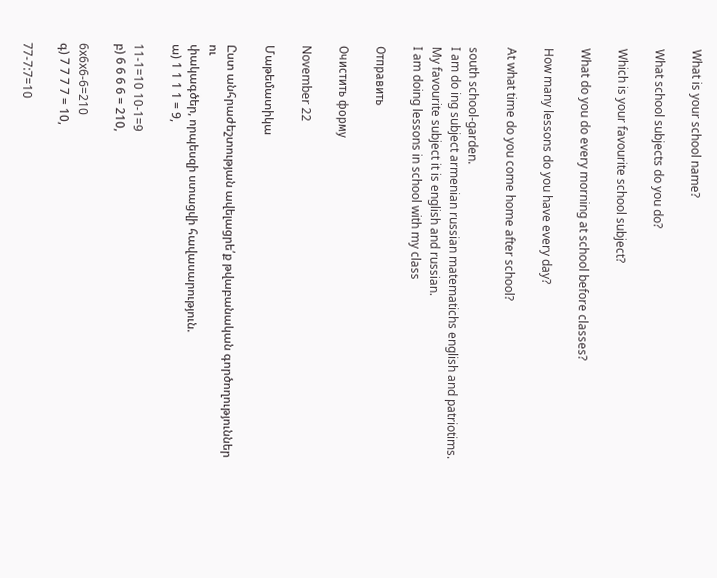What is your school name?

What school subjects do you do?

Which is your favourite school subject?

What do you do every morning at school before classes?

How many lessons do you have every day?

At what time do you come home after school?

south school-garden.
I am do ing subject armenian russian matematichs english and patriotims.
My favourite subject it is english and russian.
I am doing lessons in school with my class

Отправить

Очистить форму

November 22

Մաթեմատիկա

Ըստ անհրաժեշտության ավելացրե՛ք թվաբանական գործողություններ ու
փակագծեր, որպեսզի ստացվի հավասարություն.
ա) 1 1 1 1 = 9,

11-1=10 10-1=9
բ) 6 6 6 6 = 210,

6x6x6-6=210
գ) 7 7 7 7 = 10,

77-7:7=10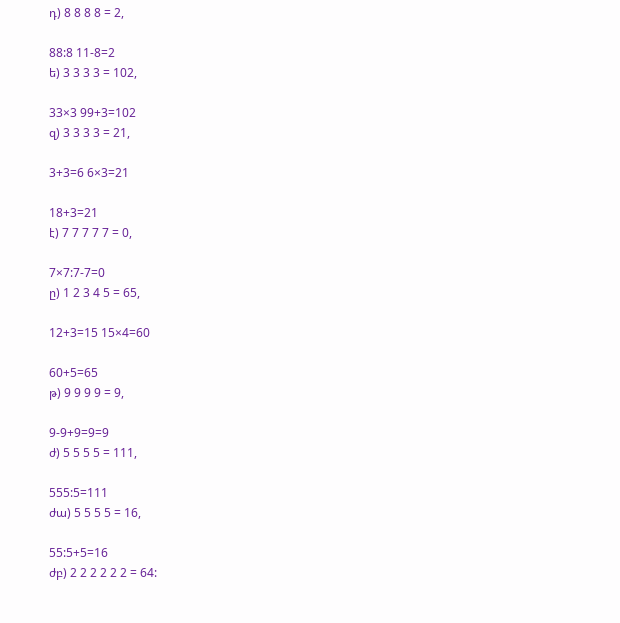դ) 8 8 8 8 = 2,

88:8 11-8=2
ե) 3 3 3 3 = 102,

33×3 99+3=102
զ) 3 3 3 3 = 21,

3+3=6 6×3=21

18+3=21
է) 7 7 7 7 7 = 0,

7×7:7-7=0
ը) 1 2 3 4 5 = 65,

12+3=15 15×4=60

60+5=65
թ) 9 9 9 9 = 9,

9-9+9=9=9
ժ) 5 5 5 5 = 111,

555:5=111
ժա) 5 5 5 5 = 16,

55:5+5=16
ժբ) 2 2 2 2 2 2 = 64: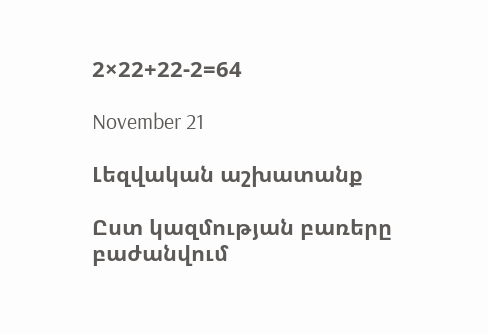2×22+22-2=64

November 21

Լեզվական աշխատանք

Ըստ կազմության բառերը բաժանվում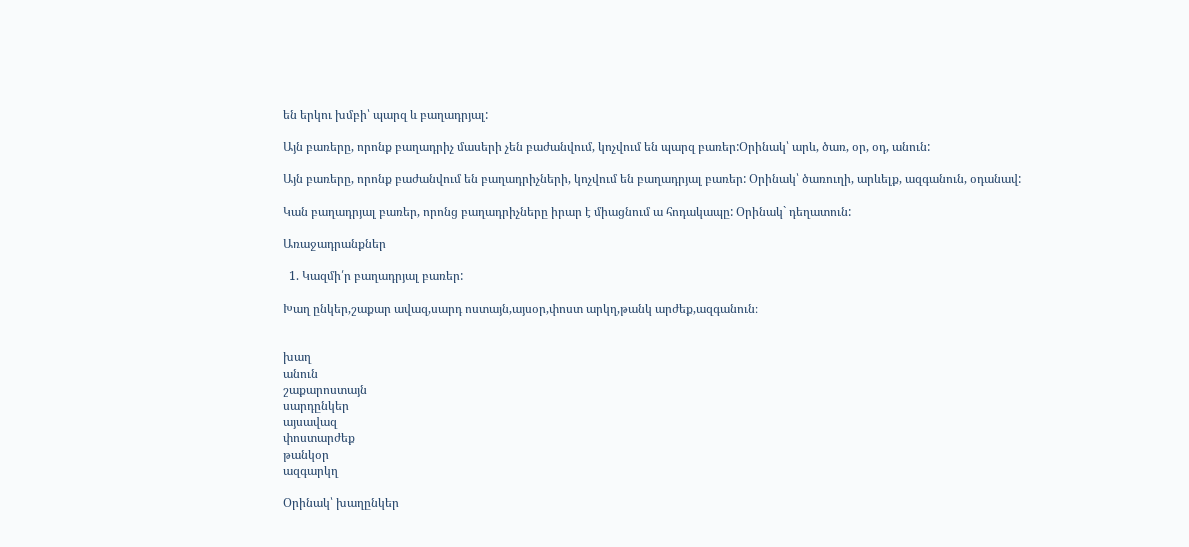են երկու խմբի՝ պարզ և բաղադրյալ:

Այն բառերը, որոնք բաղադրիչ մասերի չեն բաժանվում, կոչվում են պարզ բառեր:Օրինակ՝ արև, ծառ, օր, օդ, անուն:

Այն բառերը, որոնք բաժանվում են բաղադրիչների, կոչվում են բաղադրյալ բառեր: Օրինակ՝ ծառուղի, արևելք, ազգանուն, օդանավ:

Կան բաղադրյալ բառեր, որոնց բաղադրիչները իրար է միացնում ա հոդակապը: Օրինակ` դեղատուն:

Առաջադրանքներ

  1. Կազմի՛ր բաղադրյալ բառեր:

Խաղ ընկեր,շաքար ավազ,սարդ ոստայն,այսօր,փոստ արկղ,թանկ արժեք,ազգանուն։


խաղ
անուն
շաքարոստայն
սարդընկեր
այսավազ
փոստարժեք
թանկօր
ազգարկղ

Օրինակ՝ խաղընկեր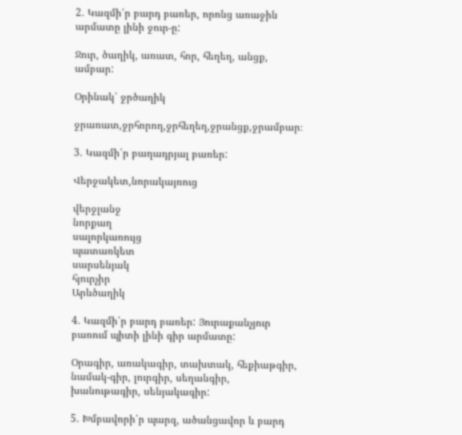2. Կազմի՛ր բարդ բառեր, որոնց առաջին արմատը լինի ջուր-ը:

Ջուր, ծաղիկ, առատ, հոր, հեղեղ, անցք, ամբար:

Օրինակ՝ ջրծաղիկ

ջրառատ,ջրհորող,ջրհեղեղ,ջրանցք,ջրամբար։

3. Կազմի՛ր բաղադրյալ բառեր:

Վերջակետ,նորակայռուց

վերջլանջ
նորքաղ
սալորկառույց
պատառկետ
սարսենյակ
հյուրչիր
Արևծաղիկ

4. Կազմի՛ր բարդ բառեր: Յուրաքանչյուր բառում պիտի լինի գիր արմատը:

Օրագիր, առակագիր, տախտակ, հեքիաթգիր, նամակ-գիր, լուրգիր, սեղանգիր, խանութագիր, սենյակագիր:

5. Խմբավորի՛ր պարզ, ածանցավոր և բարդ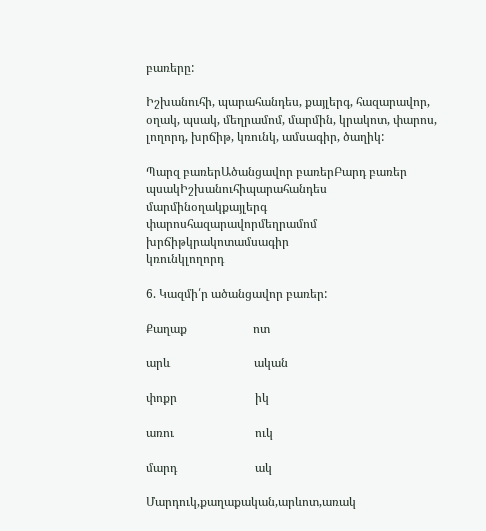բառերը:

Իշխանուհի, պարահանդես, քայլերգ, հազարավոր, օղակ, պսակ, մեղրամոմ, մարմին, կրակոտ, փարոս, լողորդ, խրճիթ, կռունկ, ամսագիր, ծաղիկ:

Պարզ բառերԱծանցավոր բառերԲարդ բառեր
պսակԻշխանուհիպարահանդես
մարմինօղակքայլերգ
փարոսհազարավորմեղրամոմ
խրճիթկրակոտամսագիր
կռունկլողորդ

6. Կազմի՛ր ածանցավոր բառեր:

Քաղաք                      ոտ

արև                            ական

փոքր                          իկ

առու                           ուկ

մարդ                          ակ

Մարդուկ,քաղաքական,արևոտ,առակ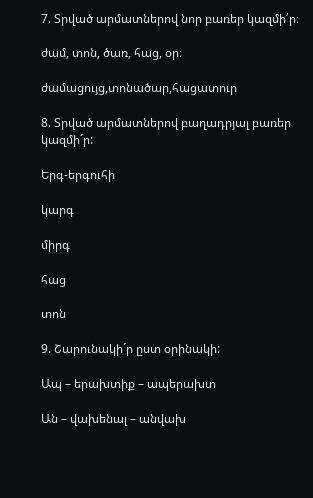7. Տրված արմատներով նոր բառեր կազմի՛ր։

ժամ, տոն, ծառ, հաց, օր։

ժամացույց,տոնածար,հացատուր

8. Տրված արմատներով բաղադրյալ բառեր կազմի´ր:

Երգ-երգուհի

կարգ

միրգ

հաց

տոն

9. Շարունակի´ր ըստ օրինակի:

Ապ – երախտիք – ապերախտ

Ան – վախենալ – անվախ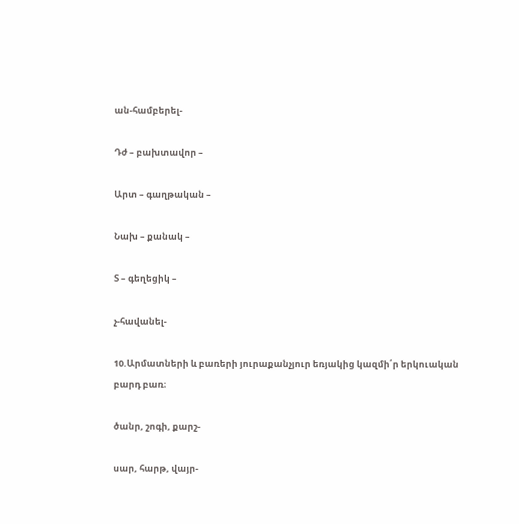ան-համբերել-

Դժ – բախտավոր –

Արտ – գաղթական –

Նախ – քանակ –

Տ – գեղեցիկ –

չ-հավանել-

10.Արմատների և բառերի յուրաքանչյուր եռյակից կազմի՛ր երկուական բարդ բառ։

ծանր, շոգի, քարշ-

սար, հարթ, վայր-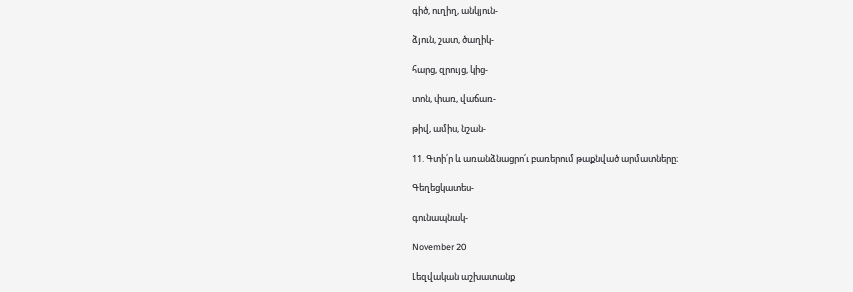գիծ, ուղիղ, անկյուն-

ձյուն, շատ, ծաղիկ-

հարց, զրույց, կից-

տոն, փառ, վաճառ-

թիվ, ամիս, նշան-

11. Գտի՛ր և առանձնացրո՛ւ բառերում թաքնված արմատները։

Գեղեցկատես-

գունապնակ-

November 20

Լեզվական աշխատանք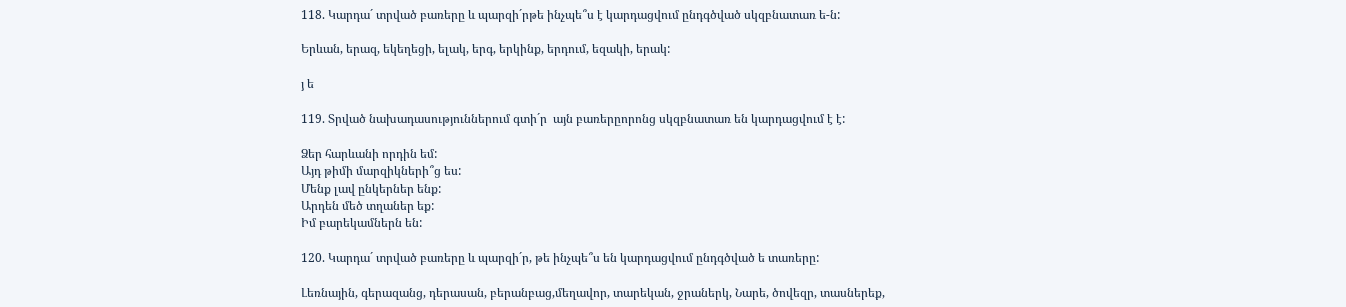118. Կարդա´ տրված բառերը և պարզի´րթե ինչպե՞ս է կարդացվում ընդգծված սկզբնատառ ե-ն:

Երևան, երազ, եկեղեցի, ելակ, երգ, երկինք, երդում, եզակի, երակ:

յ ե

119. Տրված նախադասություններում գտի´ր  այն բառերըորոնց սկզբնատառ են կարդացվում է է:

Ձեր հարևանի որդին եմ:
Այդ թիմի մարզիկների՞ց ես:
Մենք լավ ընկերներ ենք:
Արդեն մեծ տղաներ եք:
Իմ բարեկամներն են:

120. Կարդա´ տրված բառերը և պարզի´ր, թե ինչպե՞ս են կարդացվում ընդգծված ե տառերը:

Լեռնային, գերազանց, դերասան, բերանբաց,մեղավոր, տարեկան, ջրաներկ, Նարե, ծովեզր, տասներեք,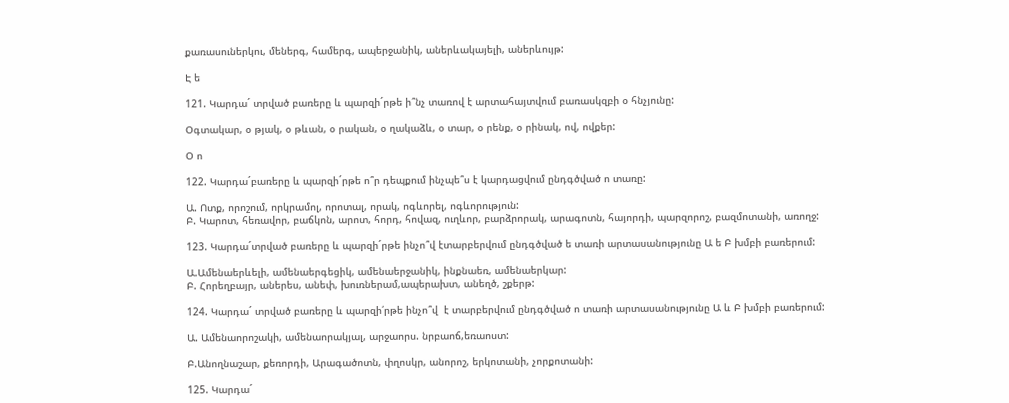քառասուներկու, մեներգ, համերգ, ապերջանիկ, աներևակայելի, աներևույթ:

Է ե

121. Կարդա´ տրված բառերը և պարզի´րթե ի՞նչ տառով է արտահայտվում բառասկզբի օ հնչյունը:

Օգտակար, օ թյակ, օ թևան, օ րական, օ ղակաձև, օ տար, օ րենք, օ րինակ, ով, ովքեր:

Օ ո

122. Կարդա´բառերը և պարզի´րթե ո՞ր դեպքում ինչպե՞ս է կարդացվում ընդգծված ո տառը:

Ա. Ոտք, որոշում, որկրամոլ, որոտալ, որակ, ոգևորել, ոգևորություն:
Բ. Կարոտ, հեռավոր, բաճկոն, արոտ, հորդ, հովազ, ուղևոր, բարձրորակ, արագոտն, հայորդի, պարզորոշ, բազմոտանի, առողջ:

123. Կարդա´տրված բառերը և պարզի´րթե ինչո՞վ էտարբերվում ընդգծված ե տառի արտասանությունը Ա ե Բ խմբի բառերում:

Ա.Ամենաերևելի, ամենաերգեցիկ, ամենաերջանիկ, ինքնաեռ, ամենաերկար:
Բ. Հորեղբայր, աներես, անեփ, խուռներամ,ապերախտ, անեղծ, շքերթ:

124. Կարդա´ տրված բառերը և պարզի՛րթե ինչո՞վ  է տարբերվում ընդգծված ո տառի արտասանությունը Ա և Բ խմբի բառերում:

Ա. Ամենաորոշակի, ամենաորակյալ, արջաորս. նրբաոճ,եռաոստ:

Բ.Անողնաշար, քեռորդի, Արագածոտն, փղոսկր, անորոշ, երկոտանի, չորքոտանի:

125. Կարդա´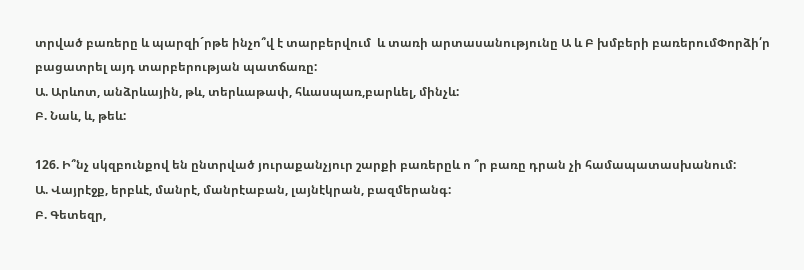տրված բառերը և պարզի´րթե ինչո՞վ է տարբերվում  և տառի արտասանությունը Ա և Բ խմբերի բառերումՓորձի՛ր բացատրել այդ տարբերության պատճառը:
Ա. Արևոտ, անձրևային, թև, տերևաթափ, հևասպառ,բարևել, մինչև:
Բ. Նաև, և, թեև:

126. Ի՞նչ սկզբունքով են ընտրված յուրաքանչյուր շարքի բառերըև ո ՞ր բառը դրան չի համապատասխանում:
Ա. Վայրէջք, երբևէ, մանրէ, մանրէաբան, լայնէկրան, բազմերանգ:
Բ. Գետեզր,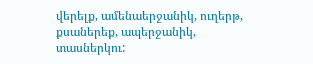վերելք, ամենաերջանիկ, ուղերթ, քսաներեք, ապերջանիկ, տասներկու: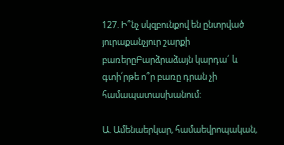127. Ի՞նչ սկզբունքով են ընտրված յուրաքանչյուր շարքի բառերըԲարձրաձայն կարդա´ և գտի՛րթե ո՞ր բառը դրան չի համապատասխանում:

Ա. Ամենաերկար, համաեվրոպական,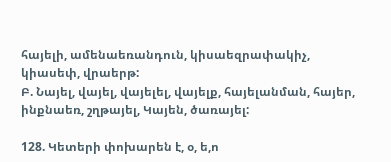հայելի, ամենաեռանդուն, կիսաեզրափակիչ, կիասեփ, վրաերթ:
Բ. Նայել, վայել, վայելել, վայելք, հայելանման, հայեր, ինքնաեռ, շղթայել, Կայեն, ծառայել:

128. Կետերի փոխարեն է, օ, ե,ո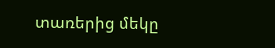տառերից մեկը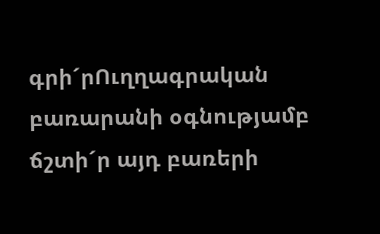գրի´րՈւղղագրական բառարանի օգնությամբ ճշտի´ր այդ բառերի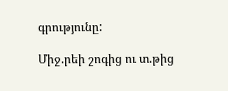գրությունը:

Միջ.րեի շոգից ու տ.թից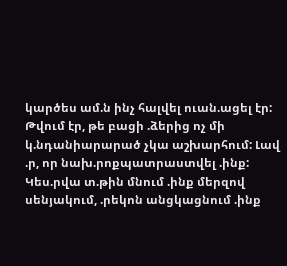կարծես ամ.ն ինչ հալվել ուան.ացել էր: Թվում էր, թե բացի .ձերից ոչ մի կ.նդանիարարած չկա աշխարհում: Լավ .ր, որ նախ.րոքպատրաստվել .ինք: Կես.րվա տ.թին մնում .ինք մերզով սենյակում, .րեկոն անցկացնում .ինք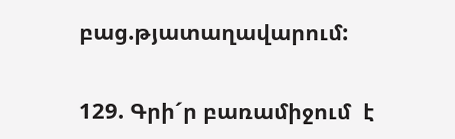բաց.թյատաղավարում:

129. Գրի´ր բառամիջում  է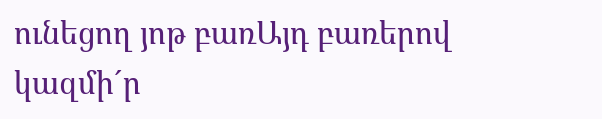ունեցող յոթ բառԱյդ բառերով կազմի´ր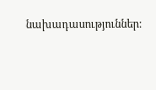նախադասություններ: